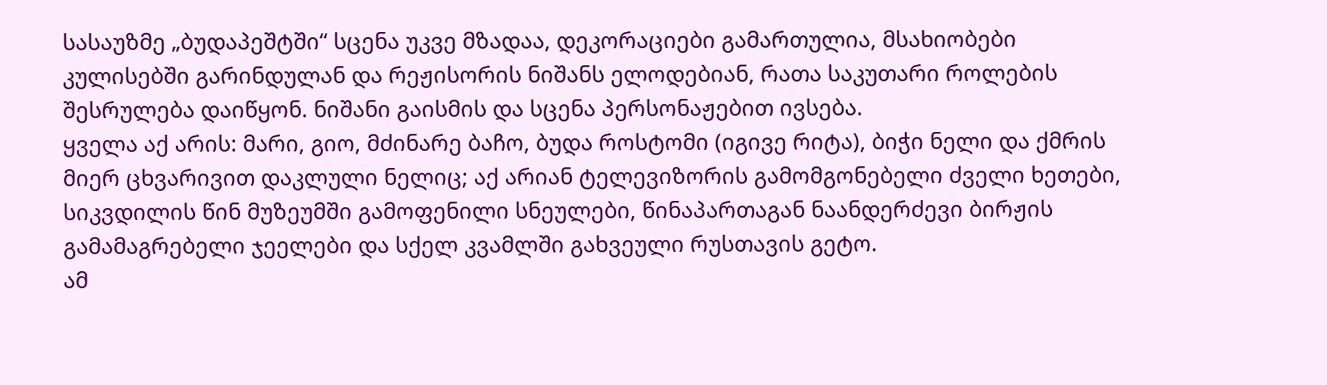სასაუზმე „ბუდაპეშტში“ სცენა უკვე მზადაა, დეკორაციები გამართულია, მსახიობები კულისებში გარინდულან და რეჟისორის ნიშანს ელოდებიან, რათა საკუთარი როლების შესრულება დაიწყონ. ნიშანი გაისმის და სცენა პერსონაჟებით ივსება.
ყველა აქ არის: მარი, გიო, მძინარე ბაჩო, ბუდა როსტომი (იგივე რიტა), ბიჭი ნელი და ქმრის მიერ ცხვარივით დაკლული ნელიც; აქ არიან ტელევიზორის გამომგონებელი ძველი ხეთები, სიკვდილის წინ მუზეუმში გამოფენილი სნეულები, წინაპართაგან ნაანდერძევი ბირჟის გამამაგრებელი ჯეელები და სქელ კვამლში გახვეული რუსთავის გეტო.
ამ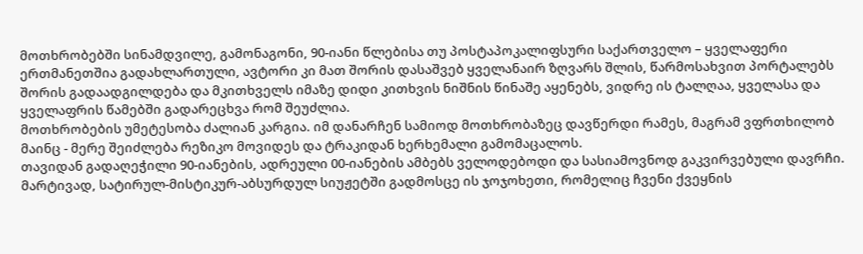მოთხრობებში სინამდვილე, გამონაგონი, 90-იანი წლებისა თუ პოსტაპოკალიფსური საქართველო – ყველაფერი ერთმანეთშია გადახლართული, ავტორი კი მათ შორის დასაშვებ ყველანაირ ზღვარს შლის, წარმოსახვით პორტალებს შორის გადაადგილდება და მკითხველს იმაზე დიდი კითხვის ნიშნის წინაშე აყენებს, ვიდრე ის ტალღაა, ყველასა და ყველაფრის წამებში გადარეცხვა რომ შეუძლია.
მოთხრობების უმეტესობა ძალიან კარგია. იმ დანარჩენ სამიოდ მოთხრობაზეც დავწერდი რამეს, მაგრამ ვფრთხილობ მაინც - მერე შეიძლება რეზიკო მოვიდეს და ტრაკიდან ხერხემალი გამომაცალოს.
თავიდან გადაღეჭილი 90-იანების, ადრეული 00-იანების ამბებს ველოდებოდი და სასიამოვნოდ გაკვირვებული დავრჩი. მარტივად, სატირულ-მისტიკურ-აბსურდულ სიუჟეტში გადმოსცე ის ჯოჯოხეთი, რომელიც ჩვენი ქვეყნის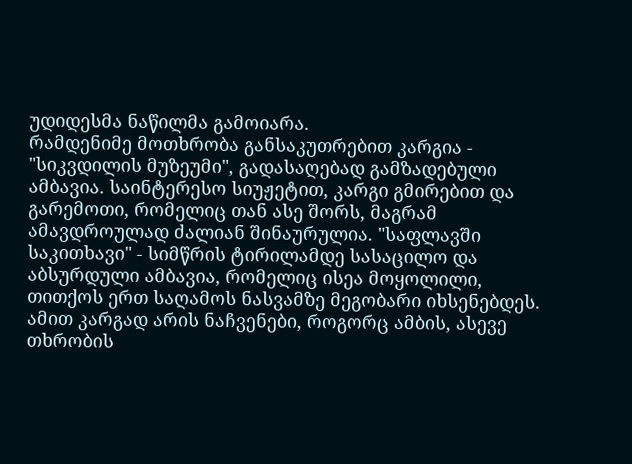უდიდესმა ნაწილმა გამოიარა.
რამდენიმე მოთხრობა განსაკუთრებით კარგია - "სიკვდილის მუზეუმი", გადასაღებად გამზადებული ამბავია. საინტერესო სიუჟეტით, კარგი გმირებით და გარემოთი, რომელიც თან ასე შორს, მაგრამ ამავდროულად ძალიან შინაურულია. "საფლავში საკითხავი" - სიმწრის ტირილამდე სასაცილო და აბსურდული ამბავია, რომელიც ისეა მოყოლილი, თითქოს ერთ საღამოს ნასვამზე მეგობარი იხსენებდეს. ამით კარგად არის ნაჩვენები, როგორც ამბის, ასევე თხრობის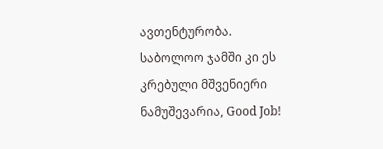ავთენტურობა.
საბოლოო ჯამში კი ეს კრებული მშვენიერი ნამუშევარია, Good Job!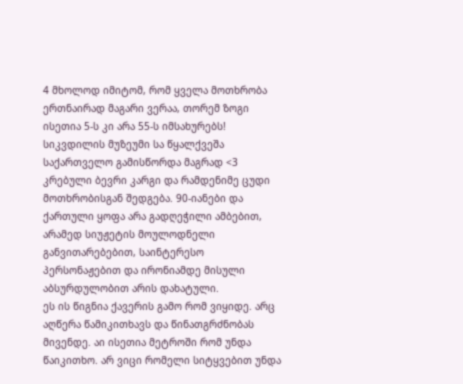4 მხოლოდ იმიტომ, რომ ყველა მოთხრობა ერთნაირად მაგარი ვერაა, თორემ ზოგი ისეთია 5-ს კი არა 55-ს იმსახურებს! სიკვდილის მუზეუმი სა წყალქვეშა საქართველო გამისწორდა მაგრად <3
კრებული ბევრი კარგი და რამდენიმე ცუდი მოთხრობისგან შედგება. 90-იანები და ქართული ყოფა არა გადღეჭილი ამბებით, არამედ სიუჟეტის მოულოდნელი განვითარებებით, საინტერესო პერსონაჟებით და ირონიამდე მისული აბსურდულობით არის დახატული.
ეს ის წიგნია ქავერის გამო რომ ვიყიდე. არც აღწერა წამიკითხავს და წინათგრძნობას მივენდე. აი ისეთია მეტროში რომ უნდა წაიკითხო. არ ვიცი რომელი სიტყვებით უნდა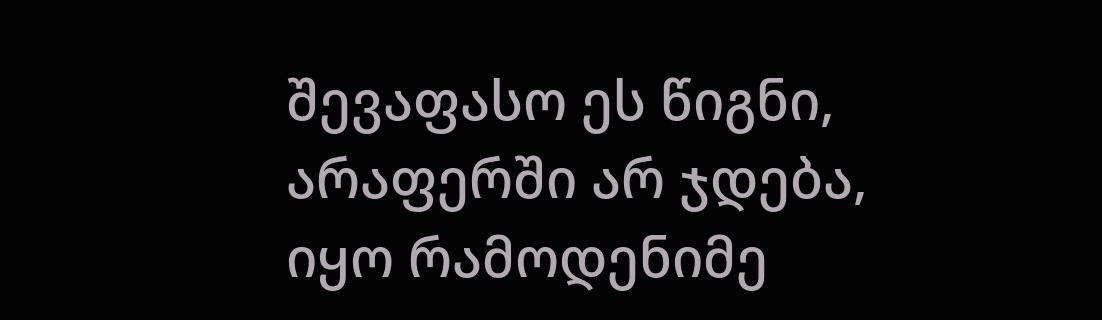შევაფასო ეს წიგნი, არაფერში არ ჯდება, იყო რამოდენიმე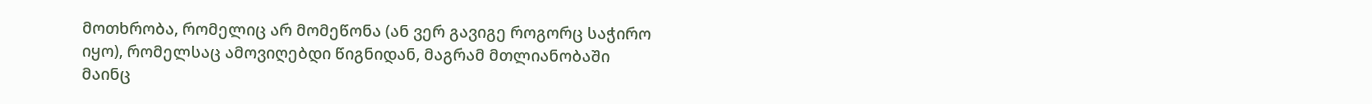მოთხრობა, რომელიც არ მომეწონა (ან ვერ გავიგე როგორც საჭირო იყო), რომელსაც ამოვიღებდი წიგნიდან, მაგრამ მთლიანობაში მაინც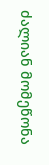ძალიან მომეწონა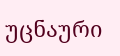უცნაური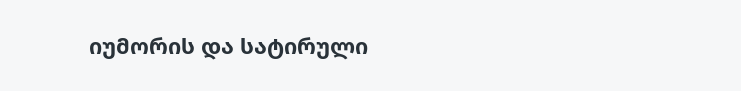იუმორის და სატირული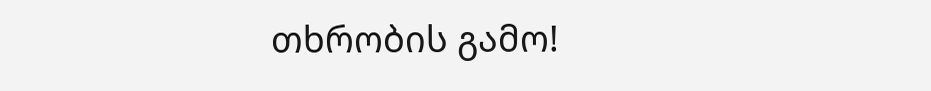თხრობის გამო!